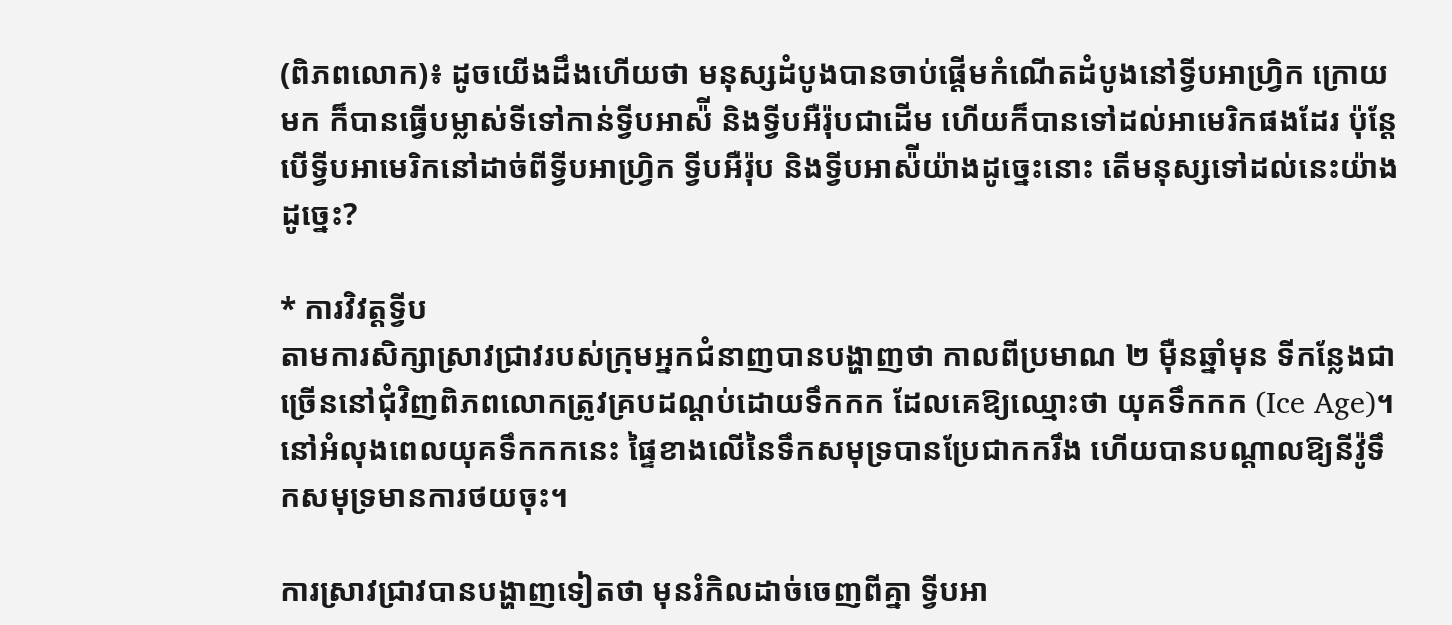(ពិភពលោក)៖ ដូចយើងដឹងហើយថា មនុស្សដំបូងបានចាប់ផ្ដើមកំណើតដំបូងនៅទ្វីបអាហ្វ្រិក ក្រោយមក ក៏បានធ្វើបម្លាស់ទីទៅកាន់ទ្វីបអាស៉ី និងទ្វីបអឺរ៉ុបជាដើម ហើយក៏បានទៅដល់អាមេរិកផងដែរ ប៉ុន្តែបើទ្វីបអាមេរិកនៅដាច់ពីទ្វីបអាហ្វ្រិក ទ្វីបអឺរ៉ុប និងទ្វីបអាស៉ីយ៉ាងដូច្នេះនោះ តើមនុស្សទៅដល់នេះយ៉ាងដូច្នេះ?

* ការវិវត្តទ្វីប
តាមការសិក្សាស្រាវជ្រាវរបស់ក្រុមអ្នកជំនាញបានបង្ហាញថា កាលពីប្រមាណ ២ ម៉ឺនឆ្នាំមុន ទីកន្លែងជាច្រើននៅជុំវិញពិភពលោកត្រូវគ្របដណ្ដប់ដោយទឹកកក ដែលគេឱ្យឈ្មោះថា យុគទឹកកក (Ice Age)។ នៅអំលុងពេលយុគទឹកកកនេះ ផ្ទៃខាងលើនៃទឹកសមុទ្របានប្រែជាកករឹង ហើយបានបណ្តាលឱ្យនីវ៉ូទឹកសមុទ្រមានការថយចុះ។

ការស្រាវជ្រាវបានបង្ហាញទៀតថា មុនរំកិលដាច់ចេញពីគ្នា ទ្វីបអា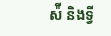ស៉ី និងទ្វី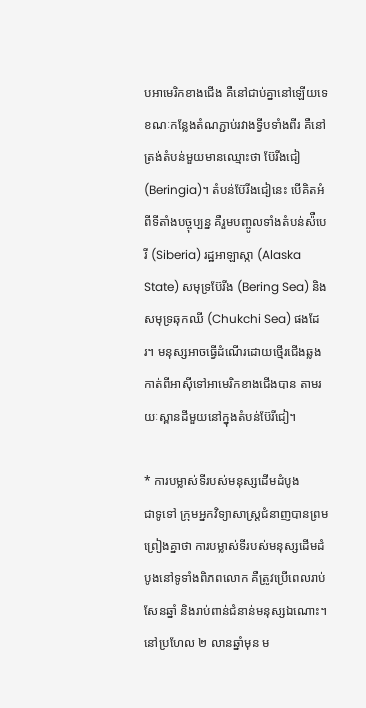បអាមេរិកខាងជើង គឺនៅជាប់គ្នានៅឡើយទេ ខណៈកន្លែងតំណភ្ជាប់រវាងទ្វីបទាំងពីរ គឺនៅត្រង់តំបន់មួយមានឈ្មោះថា ប៊ែរីងជៀ (Beringia)។ តំបន់ប៊ែរីងជៀនេះ បើគិតអំពីទីតាំងបច្ចុប្បន្ន គឺរួមបញ្ចូលទាំងតំបន់ស៉ឺបេរី (Siberia) រដ្ឋអាឡាស្កា (Alaska State) សមុទ្រប៊ែរីង (Bering Sea) និងសមុទ្រឆុកឈី (Chukchi Sea) ផងដែរ។ មនុស្សអាចធ្វើដំណើរដោយថ្មើរជើងឆ្លងកាត់ពីអាស៊ីទៅអាមេរិកខាងជើងបាន តាមរយៈស្ពានដីមួយនៅក្នុងតំបន់ប៊ែរីជៀ។

* ការបម្លាស់ទីរបស់មនុស្សដើមដំបូង
ជាទូទៅ ក្រុមអ្នកវិទ្យាសាស្ត្រជំនាញបានព្រមព្រៀងគ្នាថា ការបម្លាស់ទីរបស់មនុស្សដើមដំបូងនៅទូទាំងពិភពលោក គឺត្រូវប្រើពេលរាប់សែនឆ្នាំ និងរាប់ពាន់ជំនាន់មនុស្សឯណោះ។ នៅប្រហែល ២ លានឆ្នាំមុន ម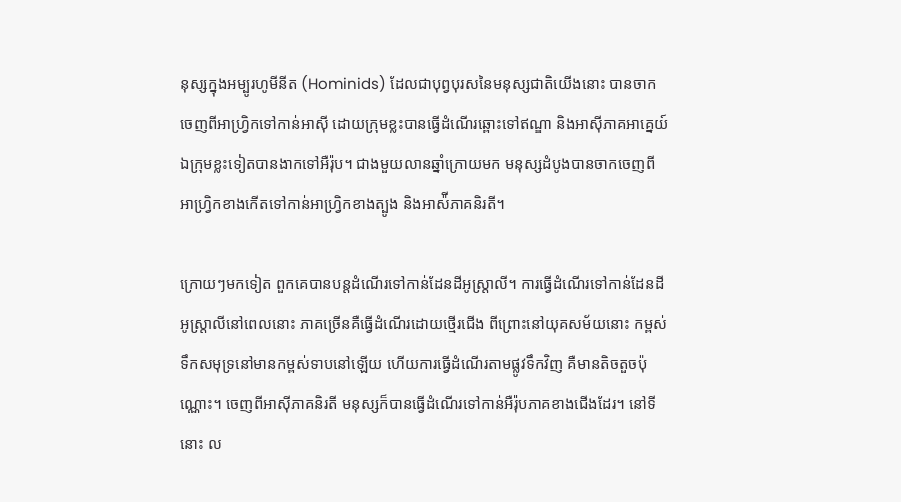នុស្សក្នុងអម្បូរហូមីនីត (Hominids) ដែលជាបុព្វបុរសនៃមនុស្សជាតិយើងនោះ បានចាកចេញពីអាហ្វ្រិកទៅកាន់អាស៊ី ដោយក្រុមខ្លះបានធ្វើដំណើរឆ្ពោះទៅឥណ្ឌា និងអាស៊ីភាគអាគ្នេយ៍ ឯក្រុមខ្លះទៀតបានងាកទៅអឺរ៉ុប។ ជាងមួយលានឆ្នាំក្រោយមក មនុស្សដំបូងបានចាកចេញពីអាហ្វ្រិកខាងកើតទៅកាន់អាហ្វ្រិកខាងត្បូង និងអាស៉ីភាគនិរតី។

ក្រោយៗមកទៀត ពួកគេបានបន្តដំណើរទៅកាន់ដែនដីអូស្ត្រាលី។ ការធ្វើដំណើរទៅកាន់ដែនដីអូស្ត្រាលីនៅពេលនោះ ភាគច្រើនគឺធ្វើដំណើរដោយថ្មើរជើង ពីព្រោះនៅយុគសម័យនោះ កម្ពស់ទឹកសមុទ្រនៅមានកម្ពស់ទាបនៅឡើយ ហើយការធ្វើដំណើរតាមផ្លូវទឹកវិញ គឺមានតិចតួចប៉ុណ្ណោះ។ ចេញពីអាស៊ីភាគនិរតី មនុស្សក៏បានធ្វើដំណើរទៅកាន់អឺរ៉ុបភាគខាងជើងដែរ។ នៅទីនោះ ល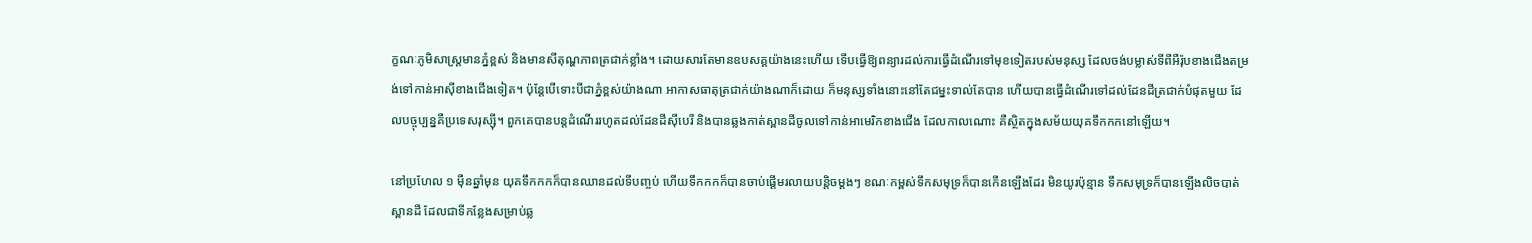ក្ខណៈភូមិសាស្ត្រមានភ្នំខ្ពស់ និងមានសីតុណ្ហភាពត្រជាក់ខ្លាំង។ ដោយសារតែមានឧបសគ្គយ៉ាងនេះហើយ ទើបធ្វើឱ្យពន្យារដល់ការធ្វើដំណើរទៅមុខទៀតរបស់មនុស្ស ដែលចង់បម្លាស់ទីពីអឺរ៉ុបខាងជើងតម្រង់ទៅកាន់អាស៊ីខាងជើងទៀត។ ប៉ុន្តែបើទោះបីជាភ្នំខ្ពស់យ៉ាងណា អាកាសធាតុត្រជាក់យ៉ាងណាក៏ដោយ ក៏មនុស្សទាំងនោះនៅតែជម្នះទាល់តែបាន ហើយបានធ្វើដំណើរទៅដល់ដែនដីត្រជាក់បំផុតមួយ ដែលបច្ចុប្បន្នគឺប្រទេសរុស្ស៊ី។ ពួកគេបានបន្តដំណើររហូតដល់ដែនដីស៊ីបេរី និងបានឆ្លងកាត់ស្ពានដីចូលទៅកាន់អាមេរិកខាងជើង ដែលកាលណោះ គឺស្ថិតក្នុងសម័យយុគទឹកកកនៅឡើយ។

នៅប្រហែល ១ ម៉ឺនឆ្នាំមុន យុគទឹកកកក៏បានឈានដល់ទីបញ្ចប់ ហើយទឹកកកក៏បានចាប់ផ្តើមរលាយបន្តិចម្តងៗ ខណៈកម្ពស់ទឹកសមុទ្រក៏បានកើនឡើងដែរ មិនយូរប៉ុន្មាន ទឹកសមុទ្រក៏បានឡើងលិចបាត់ស្ពានដី ដែលជាទីកន្លែងសម្រាប់ឆ្ល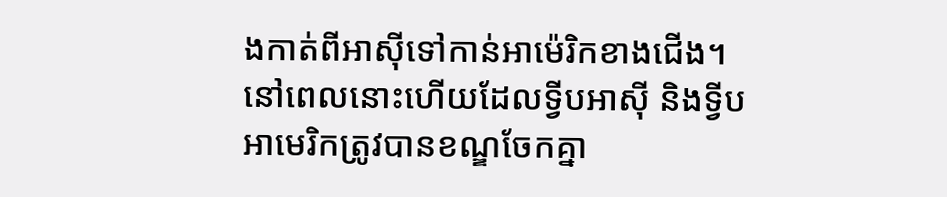ងកាត់ពីអាស៊ីទៅកាន់អាម៉េរិកខាងជើង។ នៅពេលនោះហើយដែលទ្វីបអាស៊ី និងទ្វីបអាមេរិកត្រូវបានខណ្ឌចែកគ្នា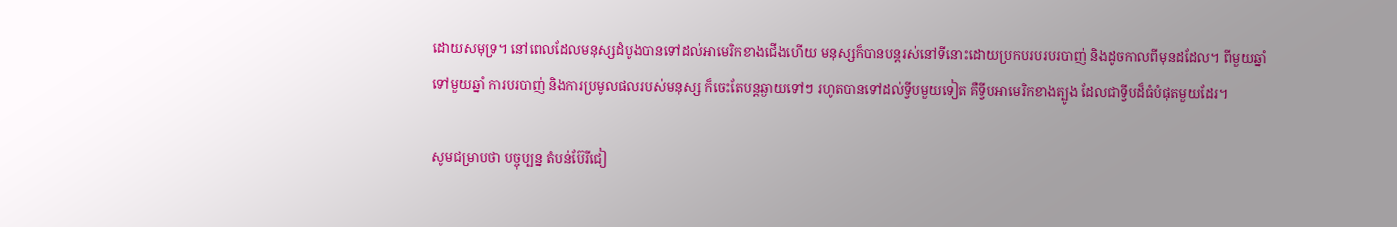ដោយសមុទ្រ។ នៅពេលដែលមនុស្សដំបូងបានទៅដល់អាមេរិកខាងជើងហើយ មនុស្សក៏បានបន្តរស់នៅទីនោះដោយប្រកបរបរបរបាញ់ និងដូចកាលពីមុនដដែល។ ពីមួយឆ្នាំទៅមួយឆ្នាំ ការបរបាញ់ និងការប្រមូលផលរបស់មនុស្ស ក៏ចេះតែបន្តឆ្ងាយទៅៗ រហូតបានទៅដល់ទ្វីបមួយទៀត គឺទ្វីបអាមេរិកខាងត្បូង ដែលជាទ្វីបដ៏ធំបំផុតមួយដែរ។

សូមជម្រាបថា បច្ចុប្បន្ន តំបន់ប៊ែរីជៀ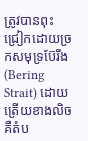ត្រូវបានពុះជ្រៀកដោយច្រកសមុទ្រប៊ែរីង (Bering Strait) ដោយត្រើយខាងលិច គឺតំប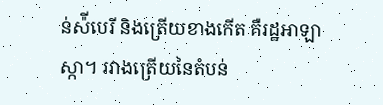ន់ស៉ីបេរី និងត្រើយខាងកើត គឺរដ្ឋអាឡាស្កា។ រវាងត្រើយនៃតំបន់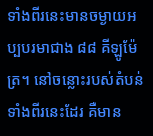ទាំងពីរនេះមានចម្ងាយអប្បបរមាជាង ៨៨ គីឡូម៉ែត្រ។ នៅចន្លោះរបស់តំបន់ទាំងពីរនេះដែរ គឺមាន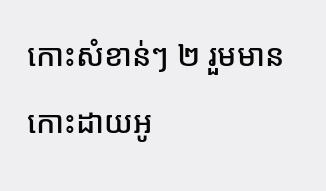កោះសំខាន់ៗ ២ រួមមាន កោះដាយអូ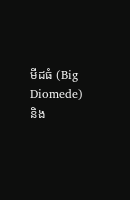មីដធំ (Big Diomede) និង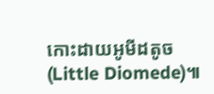កោះដាយអូមីដតូច (Little Diomede)៕